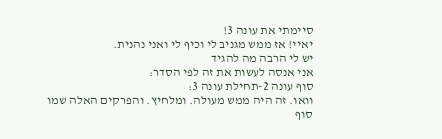סיימתי את עונה 3!
יאיי! אז ממש מגניב לי וכיף לי ואני נהנית.
יש לי הרבה מה להגיד
אני אנסה לעשות את זה לפי הסדר:
סוף עונה 2-תחילת עונה 3:
וואו. זה היה ממש מעולה. ומלחיץ. והפרקים האלה שמו סוף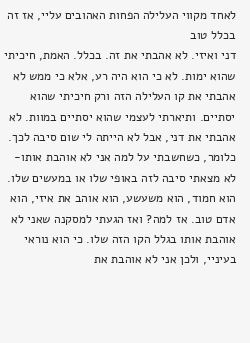לאחד מקווי העלילה הפחות האהובים עליי, אז זה בכלל טוב
דני ואיזי. לא אהבתי את זה. בכלל. האמת, חיכיתי שהוא ימות. לא כי הוא היה רע, אלא כי ממש לא אהבתי את קו העלילה הזה ורק חיכיתי שהוא יסתיים. ותיארתי לעצמי שהוא יסתיים במוות. לא אהבתי את דני, אבל לא הייתה לי שום סיבה לכך. כלומר, כשחשבתי על למה אני לא אוהבת אותו- לא מצאתי סיבה לזה באופי שלו או במעשים שלו. הוא חמוד, הוא משעשע, הוא אוהב את איזי, הוא אדם טוב. אז למה? ואז הגעתי למסקנה שאני לא אוהבת אותו בגלל הקו הזה שלו. כי הוא נוראי בעיניי, ולכן אני לא אוהבת את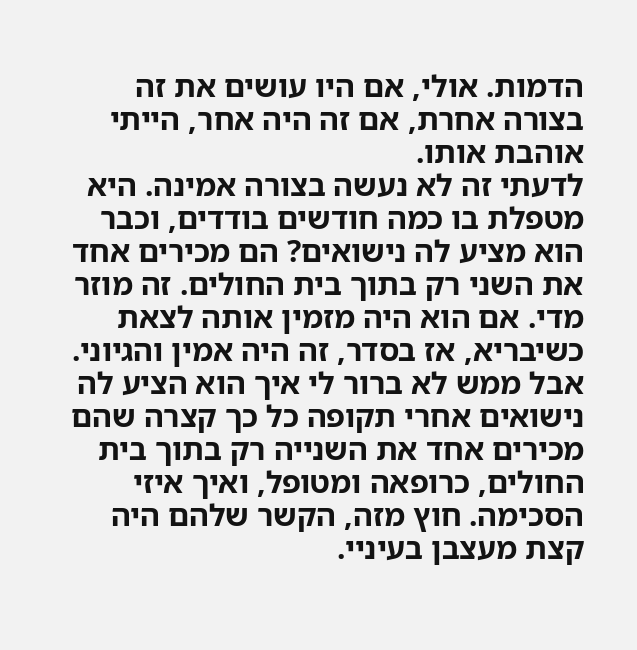הדמות. אולי, אם היו עושים את זה בצורה אחרת, אם זה היה אחר, הייתי אוהבת אותו.
לדעתי זה לא נעשה בצורה אמינה. היא מטפלת בו כמה חודשים בודדים, וכבר הוא מציע לה נישואים? הם מכירים אחד את השני רק בתוך בית החולים. זה מוזר מדי. אם הוא היה מזמין אותה לצאת כשיבריא, אז בסדר, זה היה אמין והגיוני. אבל ממש לא ברור לי איך הוא הציע לה נישואים אחרי תקופה כל כך קצרה שהם מכירים אחד את השנייה רק בתוך בית החולים, כרופאה ומטופל, ואיך איזי הסכימה. חוץ מזה, הקשר שלהם היה קצת מעצבן בעיניי.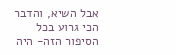אבל השיא, והדבר הכי גרוע בכל הסיפור הזה- היה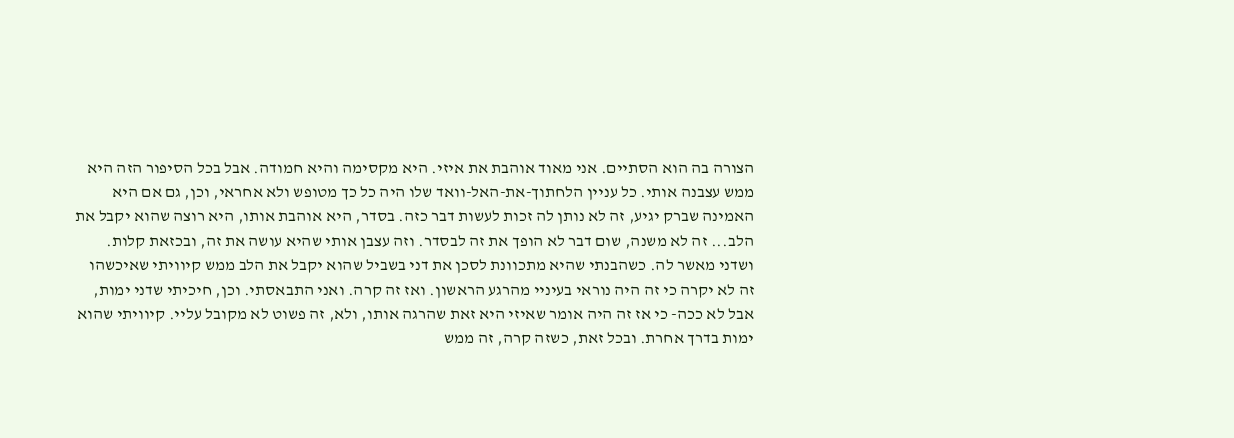הצורה בה הוא הסתיים. אני מאוד אוהבת את איזי. היא מקסימה והיא חמודה. אבל בכל הסיפור הזה היא ממש עצבנה אותי. כל עניין הלחתוך-את-האל-וואד שלו היה כל כך מטופש ולא אחראי, וכן, גם אם היא האמינה שברק יגיע, זה לא נותן לה זכות לעשות דבר כזה. בסדר, היא אוהבת אותו, היא רוצה שהוא יקבל את הלב... זה לא משנה, שום דבר לא הופך את זה לבסדר. וזה עצבן אותי שהיא עושה את זה, ובכזאת קלות. ושדני מאשר לה. כשהבנתי שהיא מתכוונת לסכן את דני בשביל שהוא יקבל את הלב ממש קיוויתי שאיכשהו זה לא יקרה כי זה היה נוראי בעיניי מהרגע הראשון. ואז זה קרה. ואני התבאסתי. וכן, חיכיתי שדני ימות, אבל לא ככה- כי אז זה היה אומר שאיזי היא זאת שהרגה אותו, ולא, זה פשוט לא מקובל עליי. קיוויתי שהוא ימות בדרך אחרת. ובכל זאת, כשזה קרה, זה ממש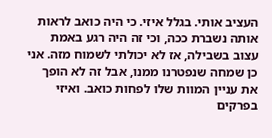העציב אותי. בגלל איזי. כי היה כואב לראות אותה נשברת ככה, וכי זה היה רגע באמת עצוב בשבילה, אז לא יכולתי לשמוח מזה. אני כן שמחה שנפטרנו ממנו, אבל זה לא הופך את עניין המוות שלו לפחות כואב. ואיזי בפרקים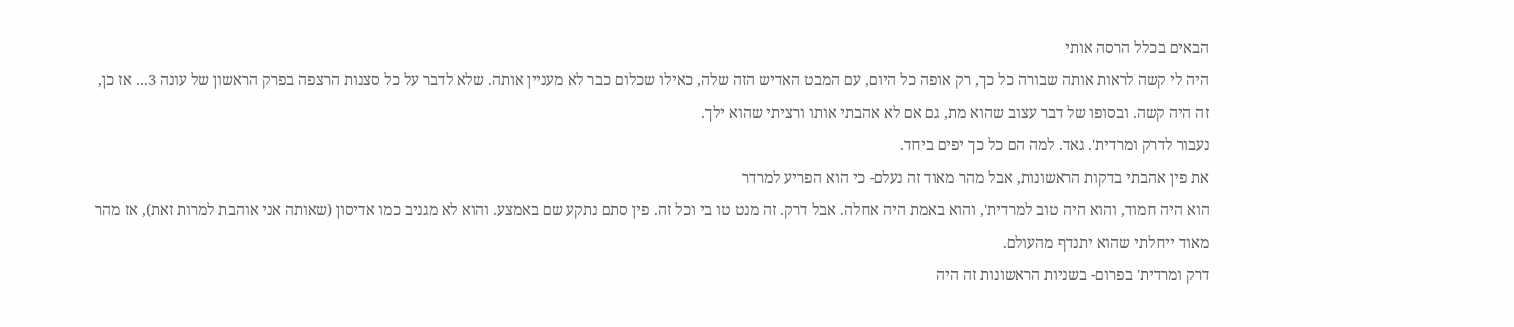הבאים בכלל הרסה אותי
היה לי קשה לראות אותה שבורה כל כך, רק אופה כל היום, עם המבט האדיש הזה שלה, כאילו שכלום כבר לא מעניין אותה. שלא לדבר על כל סצנות הרצפה בפרק הראשון של עונה 3... אז כן, זה היה קשה. ובסופו של דבר עצוב שהוא מת, גם אם לא אהבתי אותו ורציתי שהוא ילך.
נעבור לדרק ומרדית'. גאד. למה הם כל כך יפים ביחד.
את פין אהבתי בדקות הראשונות, אבל מהר מאוד זה נעלם- כי הוא הפריע למרדר
הוא היה חמוד, והוא היה טוב למרדית', והוא באמת היה אחלה. אבל דרק. זה מנט טו בי וכל זה. פין סתם נתקע שם באמצע. והוא לא מגניב כמו אדיסון (שאותה אני אוהבת למרות זאת), אז מהר מאוד ייחלתי שהוא יתנדף מהעולם.
דרק ומרדית' בפרום- בשניות הראשונות זה היה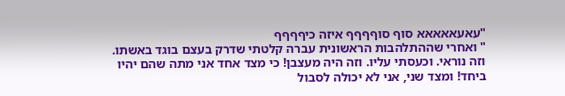"עאעאאאאא סוף סוףףףף איזה כיףףףף
" ואחרי שההתלהבות הראשונית עברה קלטתי שדרק בעצם בוגד באשתו. וזה נוראי. וכעסתי עליו. וזה היה מעצבן! כי מצד אחד אני מתה שהם יהיו ביחד! ומצד שני, אני לא יכולה לסבול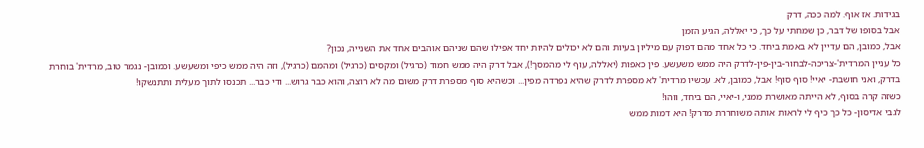בגידות. אז אוף. למה ככה, דרק
אבל בסופו של דבר, כן שמחתי על כך, כי יאללה, הגיע הזמן
אבל, כמובן, הם עדיין לא באמת ביחד. כי כל אחד מהם דפוק עם מיליון בעיות והם לא יכולים להיות יחד אפילו שהם שניהם אוהבים אחד את השנייה, נכון?
כל עניין המרדית'-צריכה-לבחור-בין-פין-לדרק היה ממש משעשע. פין כאפות (יאללה, עוף לי מהמסך!), אבל דרק היה ממש חמוד (כרגיל) ומקסים (כרגיל) ומהמם (כרגיל), וזה היה ממש כיפי ומשעשע. וכמובן- נגמר טוב, מרדית' בוחרת בדרק, ואני חושבת- יאיי! סוף סוף! אבל, כמובן, לא. עכשיו מרדית' לא מספרת לדרק שהיא נפרדה מפין... וכשהיא סוף מספרת דרק משום מה לא רוצה, והוא כבר גרוש... ודי כבר... תכנסו לתוך מעלית ותתנשקו!
כשזה קרה בסוף, לא הייתה מאושרת ממני, ו-יאיי, הם ביחד, ווהו!
לגבי אדיסון- כל כך כיף לי לראות אותה משוחררת מדרק! היא דמות ממש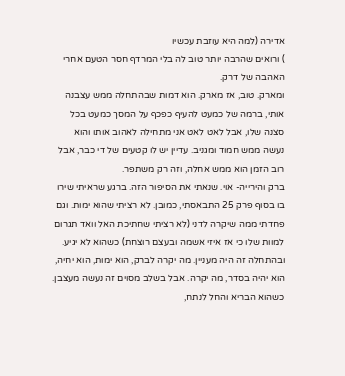אדירה (למה היא עוזבת עכשיו
) ורואים שהרבה יותר טוב לה בלי המרדף חסר הטעם אחרי האהבה של דרק.
ומארק. טוב, אז מארק. הוא דמות שבהתחלה ממש עצבנה אותי, ברמה של כמעט להעיף כפכף על המסך כמעט בכל סצנה שלו, אבל לאט לאט אני מתחילה לאהוב אותו והוא נעשה ממש חמוד ומגניב. עדיין יש לו קטעים של די כבר, אבל רוב הזמן הוא ממש אחלה, וזה רק משתפר.
ברק והירייה- אוי. שנאתי את הסיפור הזה. ברגע שראיתי שירו בו בסוף פרק 25 התבאסתי, כמובן. לא רציתי שהוא ימות. וגם פחדתי ממה שיקרה לדני (לא רציתי שחתיכת האל וואד תגרום למוות שלו כי אז איזי אשמה ובעצם רוצחת) כשהוא לא יגיע. ובהתחלה זה היה מעניין. מה יקרה לברק, הוא ימות, הוא יחיה, הוא יהיה בסדר, מה יקרה. אבל בשלב מסוים זה נעשה מעצבן. כשהוא הבריא והחל לנתח,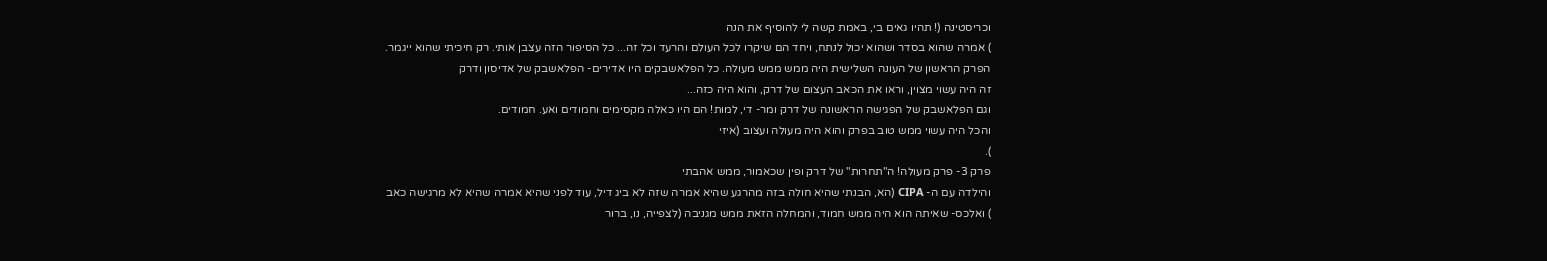וכריסטינה (! תהיו גאים בי, באמת קשה לי להוסיף את הנה
) אמרה שהוא בסדר ושהוא יכול לנתח, ויחד הם שיקרו לכל העולם והרעד וכל זה... כל הסיפור הזה עצבן אותי. רק חיכיתי שהוא ייגמר.
הפרק הראשון של העונה השלישית היה ממש ממש מעולה. כל הפלאשבקים היו אדירים- הפלאשבק של אדיסון ודרק
זה היה עשוי מצוין, וראו את הכאב העצום של דרק, והוא היה כזה...
וגם הפלאשבק של הפגישה הראשונה של דרק ומר- די, למות! הם היו כאלה מקסימים וחמודים ואע. חמודים.
והכל היה עשוי ממש טוב בפרק והוא היה מעולה ועצוב (איזי
).
פרק 3- פרק מעולה! ה"תחרות" של דרק ופין שכאמור, ממש אהבתי
והילדה עם ה- CIPA (הא, הבנתי שהיא חולה בזה מהרגע שהיא אמרה שזה לא ביג דיל, עוד לפני שהיא אמרה שהיא לא מרגישה כאב
) ואלכס- שאיתה הוא היה ממש חמוד, והמחלה הזאת ממש מגניבה (לצפייה, נו, ברור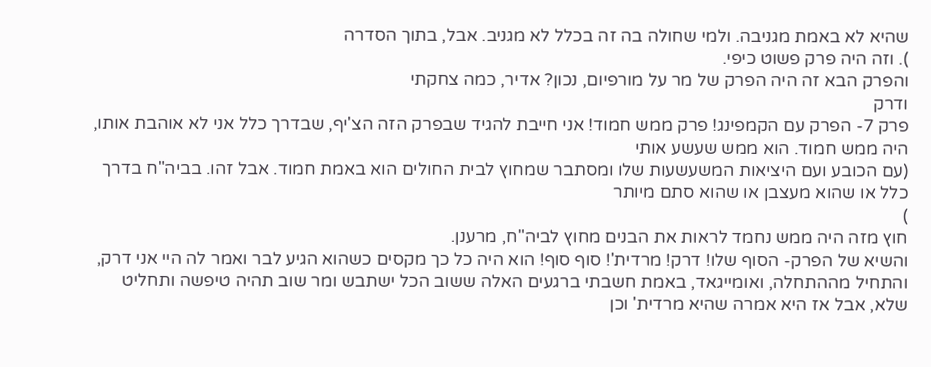שהיא לא באמת מגניבה. ולמי שחולה בה זה בכלל לא מגניב. אבל, בתוך הסדרה
). וזה היה פרק פשוט כיפי.
והפרק הבא זה היה הפרק של מר על מורפיום, נכון? אדיר, כמה צחקתי
ודרק
פרק 7- הפרק עם הקמפינג! פרק ממש חמוד! אני חייבת להגיד שבפרק הזה הצ'יף, שבדרך כלל אני לא אוהבת אותו, היה ממש חמוד. הוא ממש שעשע אותי
(עם הכובע ועם היציאות המשעשעות שלו ומסתבר שמחוץ לבית החולים הוא באמת חמוד. אבל זהו. בביה"ח בדרך כלל או שהוא מעצבן או שהוא סתם מיותר
)
חוץ מזה היה ממש נחמד לראות את הבנים מחוץ לביה"ח, מרענן.
והשיא של הפרק- הסוף שלו! דרק! מרדית'! סוף סוף! הוא היה כל כך מקסים כשהוא הגיע לבר ואמר לה היי אני דרק, והתחיל מההתחלה, ואומייגאד, באמת חשבתי ברגעים האלה ששוב הכל ישתבש ומר שוב תהיה טיפשה ותחליט שלא, אבל אז היא אמרה שהיא מרדית' וכן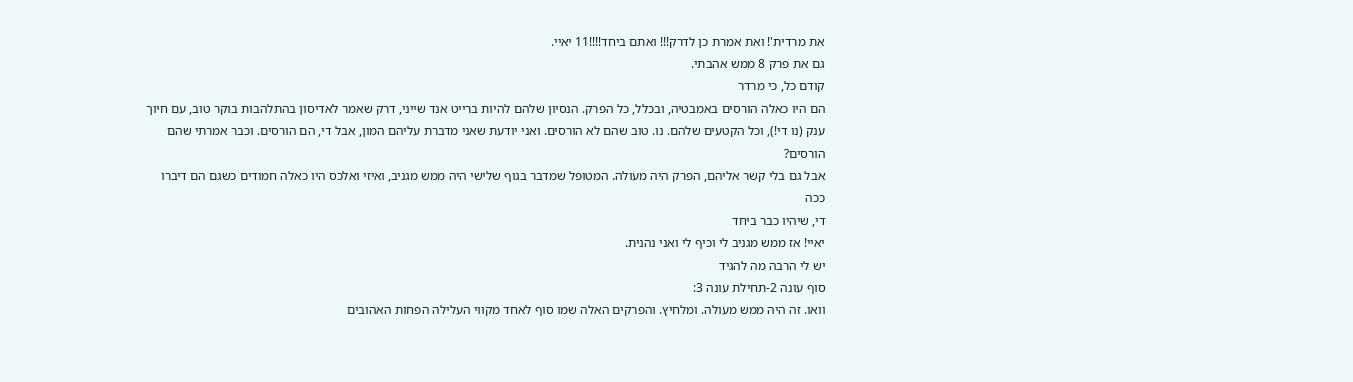את מרדית'! ואת אמרת כן לדרק!!! ואתם ביחד!!!!11 יאיי.
גם את פרק 8 ממש אהבתי.
קודם כל, כי מרדר
הם היו כאלה הורסים באמבטיה, ובכלל, כל הפרק. הנסיון שלהם להיות ברייט אנד שייני, דרק שאמר לאדיסון בהתלהבות בוקר טוב, עם חיוך ענק (נו די!), וכל הקטעים שלהם. נו. טוב שהם לא הורסים. ואני יודעת שאני מדברת עליהם המון, אבל די, הם הורסים. וכבר אמרתי שהם הורסים?
אבל גם בלי קשר אליהם, הפרק היה מעולה. המטופל שמדבר בגוף שלישי היה ממש מגניב, ואיזי ואלכס היו כאלה חמודים כשגם הם דיברו ככה
די, שיהיו כבר ביחד
יאיי! אז ממש מגניב לי וכיף לי ואני נהנית.
יש לי הרבה מה להגיד
סוף עונה 2-תחילת עונה 3:
וואו. זה היה ממש מעולה. ומלחיץ. והפרקים האלה שמו סוף לאחד מקווי העלילה הפחות האהובים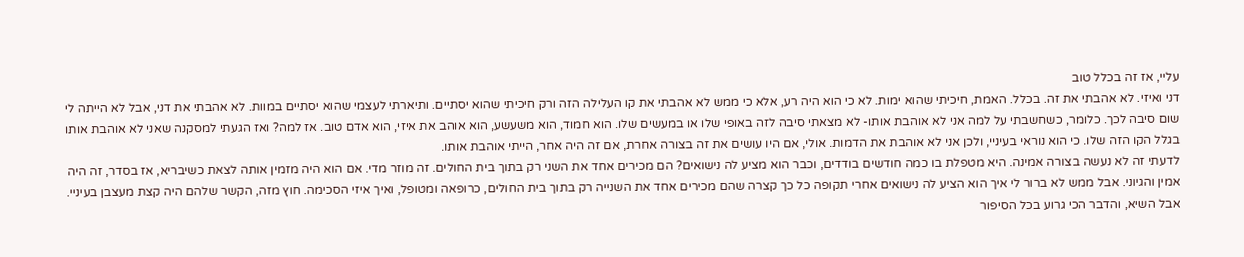עליי, אז זה בכלל טוב
דני ואיזי. לא אהבתי את זה. בכלל. האמת, חיכיתי שהוא ימות. לא כי הוא היה רע, אלא כי ממש לא אהבתי את קו העלילה הזה ורק חיכיתי שהוא יסתיים. ותיארתי לעצמי שהוא יסתיים במוות. לא אהבתי את דני, אבל לא הייתה לי שום סיבה לכך. כלומר, כשחשבתי על למה אני לא אוהבת אותו- לא מצאתי סיבה לזה באופי שלו או במעשים שלו. הוא חמוד, הוא משעשע, הוא אוהב את איזי, הוא אדם טוב. אז למה? ואז הגעתי למסקנה שאני לא אוהבת אותו בגלל הקו הזה שלו. כי הוא נוראי בעיניי, ולכן אני לא אוהבת את הדמות. אולי, אם היו עושים את זה בצורה אחרת, אם זה היה אחר, הייתי אוהבת אותו.
לדעתי זה לא נעשה בצורה אמינה. היא מטפלת בו כמה חודשים בודדים, וכבר הוא מציע לה נישואים? הם מכירים אחד את השני רק בתוך בית החולים. זה מוזר מדי. אם הוא היה מזמין אותה לצאת כשיבריא, אז בסדר, זה היה אמין והגיוני. אבל ממש לא ברור לי איך הוא הציע לה נישואים אחרי תקופה כל כך קצרה שהם מכירים אחד את השנייה רק בתוך בית החולים, כרופאה ומטופל, ואיך איזי הסכימה. חוץ מזה, הקשר שלהם היה קצת מעצבן בעיניי. אבל השיא, והדבר הכי גרוע בכל הסיפור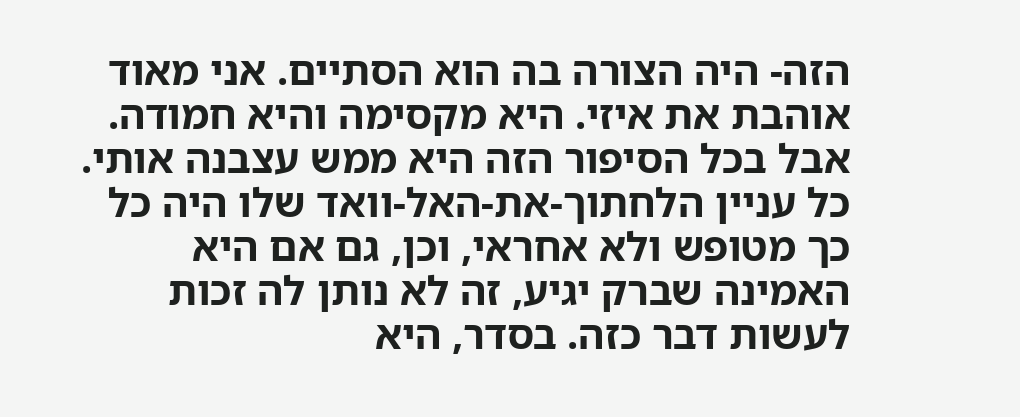הזה- היה הצורה בה הוא הסתיים. אני מאוד אוהבת את איזי. היא מקסימה והיא חמודה. אבל בכל הסיפור הזה היא ממש עצבנה אותי. כל עניין הלחתוך-את-האל-וואד שלו היה כל כך מטופש ולא אחראי, וכן, גם אם היא האמינה שברק יגיע, זה לא נותן לה זכות לעשות דבר כזה. בסדר, היא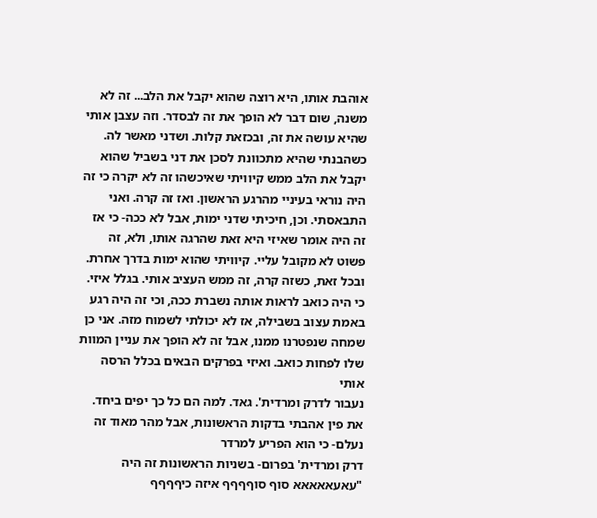אוהבת אותו, היא רוצה שהוא יקבל את הלב... זה לא משנה, שום דבר לא הופך את זה לבסדר. וזה עצבן אותי שהיא עושה את זה, ובכזאת קלות. ושדני מאשר לה. כשהבנתי שהיא מתכוונת לסכן את דני בשביל שהוא יקבל את הלב ממש קיוויתי שאיכשהו זה לא יקרה כי זה היה נוראי בעיניי מהרגע הראשון. ואז זה קרה. ואני התבאסתי. וכן, חיכיתי שדני ימות, אבל לא ככה- כי אז זה היה אומר שאיזי היא זאת שהרגה אותו, ולא, זה פשוט לא מקובל עליי. קיוויתי שהוא ימות בדרך אחרת. ובכל זאת, כשזה קרה, זה ממש העציב אותי. בגלל איזי. כי היה כואב לראות אותה נשברת ככה, וכי זה היה רגע באמת עצוב בשבילה, אז לא יכולתי לשמוח מזה. אני כן שמחה שנפטרנו ממנו, אבל זה לא הופך את עניין המוות שלו לפחות כואב. ואיזי בפרקים הבאים בכלל הרסה אותי
נעבור לדרק ומרדית'. גאד. למה הם כל כך יפים ביחד.
את פין אהבתי בדקות הראשונות, אבל מהר מאוד זה נעלם- כי הוא הפריע למרדר
דרק ומרדית' בפרום- בשניות הראשונות זה היה "עאעאאאאא סוף סוףףףף איזה כיףףףף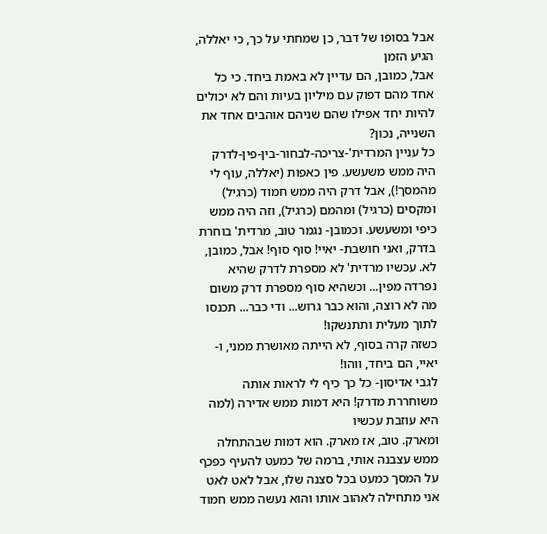אבל בסופו של דבר, כן שמחתי על כך, כי יאללה, הגיע הזמן
אבל, כמובן, הם עדיין לא באמת ביחד. כי כל אחד מהם דפוק עם מיליון בעיות והם לא יכולים להיות יחד אפילו שהם שניהם אוהבים אחד את השנייה, נכון?
כל עניין המרדית'-צריכה-לבחור-בין-פין-לדרק היה ממש משעשע. פין כאפות (יאללה, עוף לי מהמסך!), אבל דרק היה ממש חמוד (כרגיל) ומקסים (כרגיל) ומהמם (כרגיל), וזה היה ממש כיפי ומשעשע. וכמובן- נגמר טוב, מרדית' בוחרת בדרק, ואני חושבת- יאיי! סוף סוף! אבל, כמובן, לא. עכשיו מרדית' לא מספרת לדרק שהיא נפרדה מפין... וכשהיא סוף מספרת דרק משום מה לא רוצה, והוא כבר גרוש... ודי כבר... תכנסו לתוך מעלית ותתנשקו!
כשזה קרה בסוף, לא הייתה מאושרת ממני, ו-יאיי, הם ביחד, ווהו!
לגבי אדיסון- כל כך כיף לי לראות אותה משוחררת מדרק! היא דמות ממש אדירה (למה היא עוזבת עכשיו
ומארק. טוב, אז מארק. הוא דמות שבהתחלה ממש עצבנה אותי, ברמה של כמעט להעיף כפכף על המסך כמעט בכל סצנה שלו, אבל לאט לאט אני מתחילה לאהוב אותו והוא נעשה ממש חמוד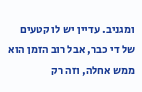ומגניב. עדיין יש לו קטעים של די כבר, אבל רוב הזמן הוא ממש אחלה, וזה רק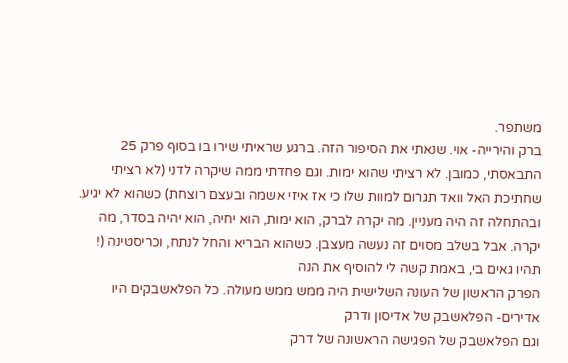משתפר.
ברק והירייה- אוי. שנאתי את הסיפור הזה. ברגע שראיתי שירו בו בסוף פרק 25 התבאסתי, כמובן. לא רציתי שהוא ימות. וגם פחדתי ממה שיקרה לדני (לא רציתי שחתיכת האל וואד תגרום למוות שלו כי אז איזי אשמה ובעצם רוצחת) כשהוא לא יגיע. ובהתחלה זה היה מעניין. מה יקרה לברק, הוא ימות, הוא יחיה, הוא יהיה בסדר, מה יקרה. אבל בשלב מסוים זה נעשה מעצבן. כשהוא הבריא והחל לנתח, וכריסטינה (! תהיו גאים בי, באמת קשה לי להוסיף את הנה
הפרק הראשון של העונה השלישית היה ממש ממש מעולה. כל הפלאשבקים היו אדירים- הפלאשבק של אדיסון ודרק
וגם הפלאשבק של הפגישה הראשונה של דרק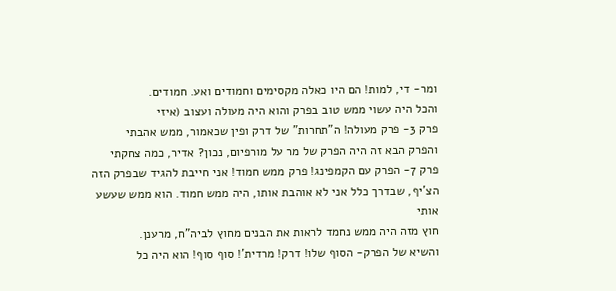ומר- די, למות! הם היו כאלה מקסימים וחמודים ואע. חמודים.
והכל היה עשוי ממש טוב בפרק והוא היה מעולה ועצוב (איזי
פרק 3- פרק מעולה! ה"תחרות" של דרק ופין שכאמור, ממש אהבתי
והפרק הבא זה היה הפרק של מר על מורפיום, נכון? אדיר, כמה צחקתי
פרק 7- הפרק עם הקמפינג! פרק ממש חמוד! אני חייבת להגיד שבפרק הזה הצ'יף, שבדרך כלל אני לא אוהבת אותו, היה ממש חמוד. הוא ממש שעשע אותי
חוץ מזה היה ממש נחמד לראות את הבנים מחוץ לביה"ח, מרענן.
והשיא של הפרק- הסוף שלו! דרק! מרדית'! סוף סוף! הוא היה כל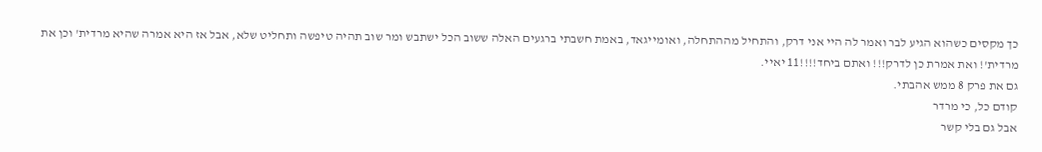כך מקסים כשהוא הגיע לבר ואמר לה היי אני דרק, והתחיל מההתחלה, ואומייגאד, באמת חשבתי ברגעים האלה ששוב הכל ישתבש ומר שוב תהיה טיפשה ותחליט שלא, אבל אז היא אמרה שהיא מרדית' וכן את מרדית'! ואת אמרת כן לדרק!!! ואתם ביחד!!!!11 יאיי.
גם את פרק 8 ממש אהבתי.
קודם כל, כי מרדר
אבל גם בלי קשר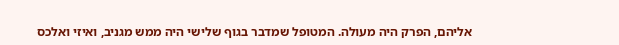אליהם, הפרק היה מעולה. המטופל שמדבר בגוף שלישי היה ממש מגניב, ואיזי ואלכס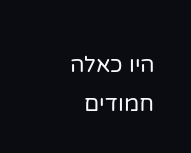היו כאלה חמודים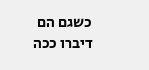כשגם הם דיברו ככה